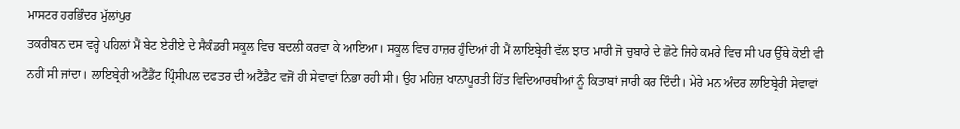ਮਾਸਟਰ ਹਰਭਿੰਦਰ ਮੁੱਲਾਂਪੁਰ
ਤਕਰੀਬਨ ਦਸ ਵਰ੍ਹੇ ਪਹਿਲਾਂ ਮੈਂ ਬੇਟ ਏਰੀਏ ਦੇ ਸੈਕੰਡਰੀ ਸਕੂਲ ਵਿਚ ਬਦਲੀ ਕਰਵਾ ਕੇ ਆਇਆ। ਸਕੂਲ ਵਿਚ ਹਾਜ਼ਰ ਹੁੰਦਿਆਂ ਹੀ ਮੈਂ ਲਾਇਬ੍ਰੇਰੀ ਵੱਲ ਝਾਤ ਮਾਰੀ ਜੋ ਚੁਬਾਰੇ ਦੇ ਛੋਟੇ ਜਿਹੇ ਕਮਰੇ ਵਿਚ ਸੀ ਪਰ ਉੱਥੇ ਕੋਈ ਵੀ ਨਹੀਂ ਸੀ ਜਾਂਦਾ। ਲਾਇਬ੍ਰੇਰੀ ਅਟੈਂਡੈਂਟ ਪ੍ਰਿੰਸੀਪਲ ਦਫਤਰ ਦੀ ਅਟੈਂਡੈਟ ਵਜੋਂ ਹੀ ਸੇਵਾਵਾਂ ਨਿਭਾ ਰਹੀ ਸੀ। ਉਹ ਮਹਿਜ਼ ਖਾਨਾਪੂਰਤੀ ਹਿੱਤ ਵਿਦਿਆਰਥੀਆਂ ਨੂੰ ਕਿਤਾਬਾਂ ਜਾਰੀ ਕਰ ਦਿੰਦੀ। ਮੇਰੇ ਮਨ ਅੰਦਰ ਲਾਇਬ੍ਰੇਰੀ ਸੇਵਾਵਾਂ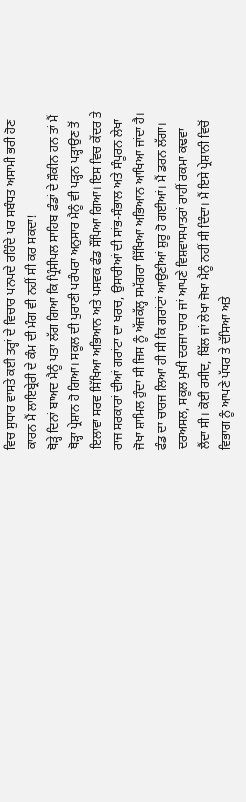ਵਿਚ ਸੁਧਾਰ ਵਾਸਤੇ ਕਈ ਤਰ੍ਹਾਂ ਦੇ ਵਿਚਾਰ ਪਨਪਦੇ ਰਹਿੰਦੇ ਪਰ ਸਬੰਧਤ ਅਸਾਮੀ ਭਰੀ ਹੋਣ ਕਾਰਨ ਮੈਂ ਲਾਇਬ੍ਰੇਰੀ ਦੇ ਕੰਮ ਦੀ ਮੰਗ ਵੀ ਨਹੀਂ ਸੀ ਕਰ ਸਕਦਾ!
ਥੋੜ੍ਹੇ ਦਿਨਾਂ ਬਾਅਦ ਮੈਨੂੰ ਪਤਾ ਲੱਗ ਗਿਆ ਕਿ ਪ੍ਰਿੰਸੀਪਲ ਸਾਹਿਬ ਫੰਡਾਂ ਦੇ ਸ਼ੌਕੀਨ ਹਨ ਤਾਂ ਮੈਂ ਥੋੜ੍ਹਾ ਪ੍ਰੇਸ਼ਾਨ ਹੋ ਗਿਆ। ਸਕੂਲ ਦੀ ਪੁਰਾਣੀ ਪਰੰਪਰਾ ਅਨੁਸਾਰ ਮੈਨੂੰ ਵੀ ਪੜ੍ਹਨ ਪੜ੍ਹਾਉਣ ਤੋਂ ਇਲਾਵਾ ਸਰਵ ਸਿੱਖਿਆ ਅਭਿਆਨ ਅਤੇ ਪਸਵਕ ਫੰਡ ਸੌਂਪਿਆ ਗਿਆ। ਇਸ ਵਿਚ ਕੇਂਦਰ ਤੇ ਰਾਜ ਸਰਕਾਰਾਂ ਦੀਆਂ ਗਰਾਂਟਾ ਦਾ ਖਰਚ, ਉਸਾਰੀਆਂ ਦੀ ਸਾਂਭ-ਸੰਭਾਲ ਅਤੇ ਸੰਪੂਰਨ ਲੇਖਾ ਜੋਖਾ ਸ਼ਾਮਿਲ ਹੁੰਦਾ ਸੀ ਜਿਸ ਨੂੰ ਅੱਜਕੱਲ੍ਹ ਸਮੱਗਰਾ ਸਿੱਖਿਆ ਅਭਿਆਨ ਆਖਿਆ ਜਾਂਦਾ ਹੈ।
ਫੰਡ ਦਾ ਚਾਰਜ ਲਿਆ ਹੀ ਸੀ ਕਿ ਗਰਾਂਟਾਂ ਆਉਣੀਆਂ ਸ਼ੁਰੂ ਹੋ ਗਈਆਂ। ਮੈਂ ਡਰਨ ਲੱਗਾ। ਦਰਅਸਲ, ਸਕੂਲ ਮੁਖੀ ਦਰਜਾ ਚਾਰ ਜਾਂ ਆਪਣੇ ਵਿਸ਼ਵਾਸਪਾਤਰਾਂ ਰਾਹੀਂ ਰਕਮਾ ਕਢਵਾ ਲੈਂਦਾ ਸੀ। ਕੋਈ ਰਸੀਦ, ਬਿੱਲ ਜਾਂ ਲੇਖਾ ਜੋਖਾ ਮੈਨੂੰ ਨਹੀਂ ਸੀ ਦਿੰਦਾ। ਮੈਂ ਇਸੇ ਪ੍ਰੇਸ਼ਾਨੀ ਵਿਚੋਂ ਵਿਭਾਗ ਨੂੰ ਆਪਣੇ ਪੱਧਰ ਤੇ ਦੱਸਿਆ ਅਤੇ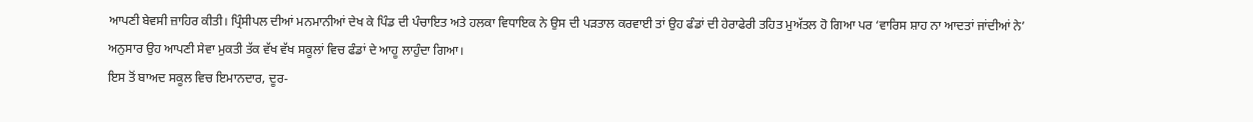ਆਪਣੀ ਬੇਵਸੀ ਜ਼ਾਹਿਰ ਕੀਤੀ। ਪ੍ਰਿੰਸੀਪਲ ਦੀਆਂ ਮਨਮਾਨੀਆਂ ਦੇਖ ਕੇ ਪਿੰਡ ਦੀ ਪੰਚਾਇਤ ਅਤੇ ਹਲਕਾ ਵਿਧਾਇਕ ਨੇ ਉਸ ਦੀ ਪੜਤਾਲ ਕਰਵਾਈ ਤਾਂ ਉਹ ਫੰਡਾਂ ਦੀ ਹੇਰਾਫੇਰੀ ਤਹਿਤ ਮੁਅੱਤਲ ਹੋ ਗਿਆ ਪਰ ‘ਵਾਰਿਸ ਸ਼ਾਹ ਨਾ ਆਦਤਾਂ ਜਾਂਦੀਆਂ ਨੇ’ ਅਨੁਸਾਰ ਉਹ ਆਪਣੀ ਸੇਵਾ ਮੁਕਤੀ ਤੱਕ ਵੱਖ ਵੱਖ ਸਕੂਲਾਂ ਵਿਚ ਫੰਡਾਂ ਦੇ ਆਹੂ ਲਾਹੁੰਦਾ ਗਿਆ।
ਇਸ ਤੋਂ ਬਾਅਦ ਸਕੂਲ ਵਿਚ ਇਮਾਨਦਾਰ, ਦੂਰ-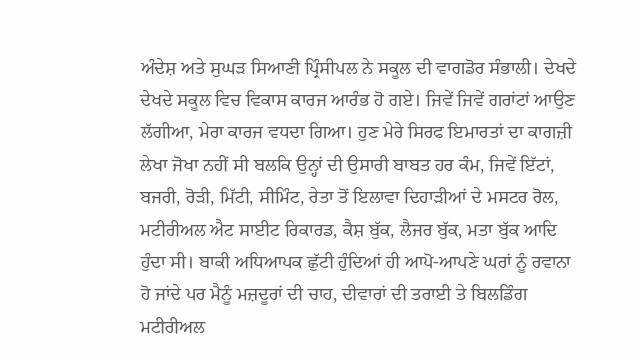ਅੰਦੇਸ਼ ਅਤੇ ਸੁਘੜ ਸਿਆਣੀ ਪ੍ਰਿੰਸੀਪਲ ਨੇ ਸਕੂਲ ਦੀ ਵਾਗਡੋਰ ਸੰਭਾਲੀ। ਦੇਖਦੇ ਦੇਖਦੇ ਸਕੂਲ ਵਿਚ ਵਿਕਾਸ ਕਾਰਜ ਆਰੰਭ ਹੋ ਗਏ। ਜਿਵੇਂ ਜਿਵੇਂ ਗਰਾਂਟਾਂ ਆਉਣ ਲੱਗੀਆ, ਮੇਰਾ ਕਾਰਜ ਵਧਦਾ ਗਿਆ। ਹੁਣ ਮੇਰੇ ਸਿਰਫ ਇਮਾਰਤਾਂ ਦਾ ਕਾਗਜ਼ੀ ਲੇਖਾ ਜੋਖਾ ਨਹੀਂ ਸੀ ਬਲਕਿ ਉਨ੍ਹਾਂ ਦੀ ਉਸਾਰੀ ਬਾਬਤ ਹਰ ਕੰਮ, ਜਿਵੇਂ ਇੱਟਾਂ, ਬਜਰੀ, ਰੋੜੀ, ਮਿੱਟੀ, ਸੀਮਿੰਟ, ਰੇਤਾ ਤੋਂ ਇਲਾਵਾ ਦਿਹਾੜੀਆਂ ਦੇ ਮਸਟਰ ਰੋਲ, ਮਟੀਰੀਅਲ ਐਟ ਸਾਈਟ ਰਿਕਾਰਡ, ਕੈਸ਼ ਬੁੱਕ, ਲੈਜਰ ਬੁੱਕ, ਮਤਾ ਬੁੱਕ ਆਦਿ ਹੁੰਦਾ ਸੀ। ਬਾਕੀ ਅਧਿਆਪਕ ਛੁੱਟੀ ਹੁੰਦਿਆਂ ਹੀ ਆਪੋ-ਆਪਣੇ ਘਰਾਂ ਨੂੰ ਰਵਾਨਾ ਹੋ ਜਾਂਦੇ ਪਰ ਮੈਨੂੰ ਮਜ਼ਦੂਰਾਂ ਦੀ ਚਾਹ, ਦੀਵਾਰਾਂ ਦੀ ਤਰਾਈ ਤੇ ਬਿਲਡਿੰਗ ਮਟੀਰੀਅਲ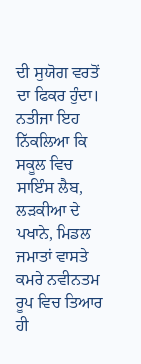ਦੀ ਸੁਯੋਗ ਵਰਤੋਂ ਦਾ ਫਿਕਰ ਹੁੰਦਾ। ਨਤੀਜਾ ਇਹ ਨਿੱਕਲਿਆ ਕਿ ਸਕੂਲ ਵਿਚ ਸਾਇੰਸ ਲੈਬ, ਲੜਕੀਆ ਦੇ ਪਖਾਨੇ, ਮਿਡਲ ਜਮਾਤਾਂ ਵਾਸਤੇ ਕਮਰੇ ਨਵੀਨਤਮ ਰੂਪ ਵਿਚ ਤਿਆਰ ਹੀ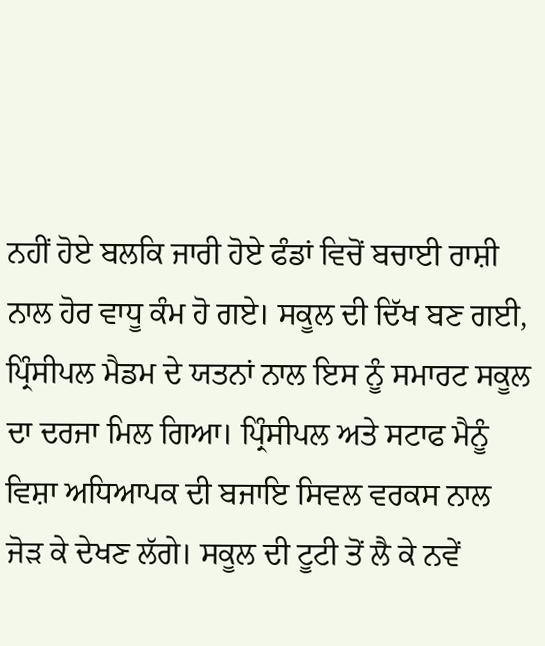ਨਹੀਂ ਹੋਏ ਬਲਕਿ ਜਾਰੀ ਹੋਏ ਫੰਡਾਂ ਵਿਚੋਂ ਬਚਾਈ ਰਾਸ਼ੀ ਨਾਲ ਹੋਰ ਵਾਧੂ ਕੰਮ ਹੋ ਗਏ। ਸਕੂਲ ਦੀ ਦਿੱਖ ਬਣ ਗਈ, ਪ੍ਰਿੰਸੀਪਲ ਮੈਡਮ ਦੇ ਯਤਨਾਂ ਨਾਲ ਇਸ ਨੂੰ ਸਮਾਰਟ ਸਕੂਲ ਦਾ ਦਰਜਾ ਮਿਲ ਗਿਆ। ਪ੍ਰਿੰਸੀਪਲ ਅਤੇ ਸਟਾਫ ਮੈਨੂੰ ਵਿਸ਼ਾ ਅਧਿਆਪਕ ਦੀ ਬਜਾਇ ਸਿਵਲ ਵਰਕਸ ਨਾਲ ਜੋੜ ਕੇ ਦੇਖਣ ਲੱਗੇ। ਸਕੂਲ ਦੀ ਟੂਟੀ ਤੋਂ ਲੈ ਕੇ ਨਵੇਂ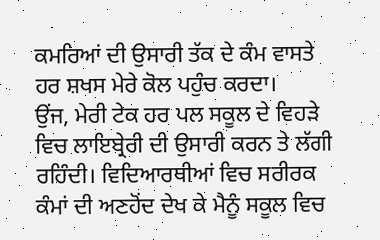ਕਮਰਿਆਂ ਦੀ ਉਸਾਰੀ ਤੱਕ ਦੇ ਕੰਮ ਵਾਸਤੇ ਹਰ ਸ਼ਖਸ ਮੇਰੇ ਕੋਲ ਪਹੁੰਚ ਕਰਦਾ।
ਉਂਜ, ਮੇਰੀ ਟੇਕ ਹਰ ਪਲ ਸਕੂਲ ਦੇ ਵਿਹੜੇ ਵਿਚ ਲਾਇਬ੍ਰੇਰੀ ਦੀ ਉਸਾਰੀ ਕਰਨ ਤੇ ਲੱਗੀ ਰਹਿੰਦੀ। ਵਿਦਿਆਰਥੀਆਂ ਵਿਚ ਸਰੀਰਕ ਕੰਮਾਂ ਦੀ ਅਣਹੋਂਦ ਦੇਖ ਕੇ ਮੈਨੂੰ ਸਕੂਲ ਵਿਚ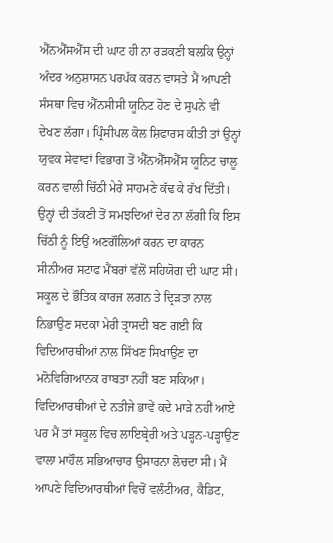ਐੱਨਐੱਸਐੱਸ ਦੀ ਘਾਟ ਹੀ ਨਾ ਰੜਕਣੀ ਬਲਕਿ ਉਨ੍ਹਾਂ ਅੰਦਰ ਅਨੁਸ਼ਾਸਨ ਪਰਪੱਕ ਕਰਨ ਵਾਸਤੇ ਮੈਂ ਆਪਣੀ ਸੰਸਥਾ ਵਿਚ ਐੱਨਸੀਸੀ ਯੂਨਿਟ ਹੋਣ ਦੇ ਸੁਪਨੇ ਵੀ ਦੇਖਣ ਲੱਗਾ। ਪ੍ਰਿੰਸੀਪਲ ਕੋਲ ਸ਼ਿਫਾਰਸ ਕੀਤੀ ਤਾਂ ਉਨ੍ਹਾਂ ਯੁਵਕ ਸੇਵਾਵਾਂ ਵਿਭਾਗ ਤੋਂ ਐੱਨਐੱਸਐੱਸ ਯੂਨਿਟ ਚਾਲੂ ਕਰਨ ਵਾਲੀ ਚਿੱਠੀ ਮੇਰੇ ਸਾਹਮਣੇ ਕੱਢ ਕੇ ਰੱਖ ਦਿੱਤੀ। ਉਨ੍ਹਾਂ ਦੀ ਤੱਕਣੀ ਤੋਂ ਸਮਝਦਿਆਂ ਦੇਰ ਨਾ ਲੱਗੀ ਕਿ ਇਸ ਚਿੱਠੀ ਨੂੰ ਇਉਂ ਅਣਗੌਲਿਆਂ ਕਰਨ ਦਾ ਕਾਰਨ ਸੀਨੀਅਰ ਸਟਾਫ ਮੈਂਬਰਾਂ ਵੱਲੋਂ ਸਹਿਯੋਗ ਦੀ ਘਾਟ ਸੀ।
ਸਕੂਲ ਦੇ ਭੌਤਿਕ ਕਾਰਜ ਲਗਨ ਤੇ ਦ੍ਰਿੜਤਾ ਨਾਲ ਨਿਭਾਉਣ ਸਦਕਾ ਮੇਰੀ ਤ੍ਰਾਸਦੀ ਬਣ ਗਈ ਕਿ ਵਿਦਿਆਰਥੀਆਂ ਨਾਲ ਸਿੱਖਣ ਸਿਖਾਉਣ ਦਾ ਮਨੋਵਿਗਿਆਨਕ ਰਾਬਤਾ ਨਹੀਂ ਬਣ ਸਕਿਆ। ਵਿਦਿਆਰਥੀਆਂ ਦੇ ਨਤੀਜੇ ਭਾਵੇਂ ਕਦੇ ਮਾੜੇ ਨਹੀਂ ਆਏ ਪਰ ਮੈਂ ਤਾਂ ਸਕੂਲ ਵਿਚ ਲਾਇਬ੍ਰੇਰੀ ਅਤੇ ਪੜ੍ਹਨ-ਪੜ੍ਹਾਉਣ ਵਾਲਾ ਮਾਹੌਲ ਸਭਿਆਚਾਰ ਉਸਾਰਨਾ ਲੋਚਦਾ ਸੀ। ਮੈਂ ਆਪਣੇ ਵਿਦਿਆਰਥੀਆਂ ਵਿਚੋਂ ਵਲੰਟੀਅਰ, ਕੈਡਿਟ,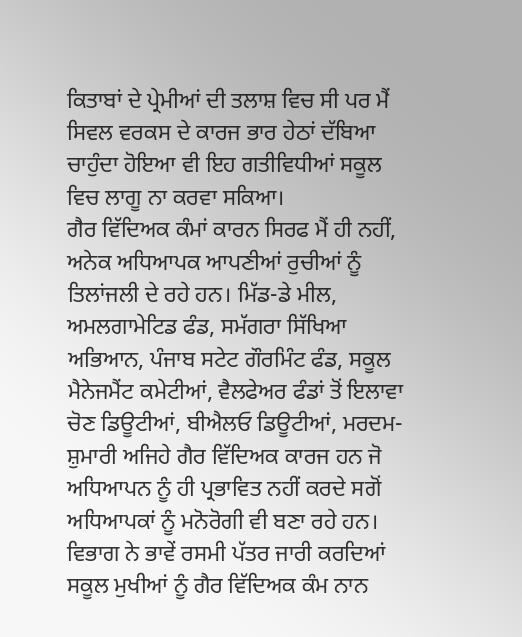ਕਿਤਾਬਾਂ ਦੇ ਪ੍ਰੇਮੀਆਂ ਦੀ ਤਲਾਸ਼ ਵਿਚ ਸੀ ਪਰ ਮੈਂ ਸਿਵਲ ਵਰਕਸ ਦੇ ਕਾਰਜ ਭਾਰ ਹੇਠਾਂ ਦੱਬਿਆ ਚਾਹੁੰਦਾ ਹੋਇਆ ਵੀ ਇਹ ਗਤੀਵਿਧੀਆਂ ਸਕੂਲ ਵਿਚ ਲਾਗੂ ਨਾ ਕਰਵਾ ਸਕਿਆ।
ਗੈਰ ਵਿੱਦਿਅਕ ਕੰਮਾਂ ਕਾਰਨ ਸਿਰਫ ਮੈਂ ਹੀ ਨਹੀਂ, ਅਨੇਕ ਅਧਿਆਪਕ ਆਪਣੀਆਂ ਰੁਚੀਆਂ ਨੂੰ ਤਿਲਾਂਜਲੀ ਦੇ ਰਹੇ ਹਨ। ਮਿੱਡ-ਡੇ ਮੀਲ, ਅਮਲਗਾਮੇਟਿਡ ਫੰਡ, ਸਮੱਗਰਾ ਸਿੱਖਿਆ ਅਭਿਆਨ, ਪੰਜਾਬ ਸਟੇਟ ਗੌਰਮਿੰਟ ਫੰਡ, ਸਕੂਲ ਮੈਨੇਜਮੈਂਟ ਕਮੇਟੀਆਂ, ਵੈਲਫੇਅਰ ਫੰਡਾਂ ਤੋਂ ਇਲਾਵਾ ਚੋਣ ਡਿਊਟੀਆਂ, ਬੀਐਲਓ ਡਿਊਟੀਆਂ, ਮਰਦਮ-ਸ਼ੁਮਾਰੀ ਅਜਿਹੇ ਗੈਰ ਵਿੱਦਿਅਕ ਕਾਰਜ ਹਨ ਜੋ ਅਧਿਆਪਨ ਨੂੰ ਹੀ ਪ੍ਰਭਾਵਿਤ ਨਹੀਂ ਕਰਦੇ ਸਗੋਂ ਅਧਿਆਪਕਾਂ ਨੂੰ ਮਨੋਰੋਗੀ ਵੀ ਬਣਾ ਰਹੇ ਹਨ। ਵਿਭਾਗ ਨੇ ਭਾਵੇਂ ਰਸਮੀ ਪੱਤਰ ਜਾਰੀ ਕਰਦਿਆਂ ਸਕੂਲ ਮੁਖੀਆਂ ਨੂੰ ਗੈਰ ਵਿੱਦਿਅਕ ਕੰਮ ਨਾਨ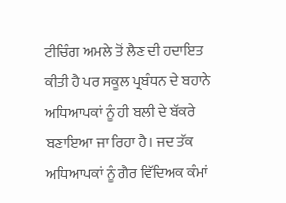ਟੀਚਿੰਗ ਅਮਲੇ ਤੋਂ ਲੈਣ ਦੀ ਹਦਾਇਤ ਕੀਤੀ ਹੈ ਪਰ ਸਕੂਲ ਪ੍ਰਬੰਧਨ ਦੇ ਬਹਾਨੇ ਅਧਿਆਪਕਾਂ ਨੂੰ ਹੀ ਬਲੀ ਦੇ ਬੱਕਰੇ ਬਣਾਇਆ ਜਾ ਰਿਹਾ ਹੈ। ਜਦ ਤੱਕ ਅਧਿਆਪਕਾਂ ਨੂੰ ਗੈਰ ਵਿੱਦਿਅਕ ਕੰਮਾਂ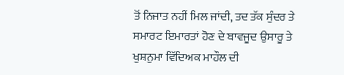ਤੋਂ ਨਿਜਾਤ ਨਹੀਂ ਮਿਲ ਜਾਂਦੀ, ਤਦ ਤੱਕ ਸੁੰਦਰ ਤੇ ਸਮਾਰਟ ਇਮਾਰਤਾਂ ਹੋਣ ਦੇ ਬਾਵਜੂਦ ਉਸਾਰੂ ਤੇ ਖੁਸ਼ਨੁਮਾ ਵਿੱਦਿਅਕ ਮਾਹੌਲ ਦੀ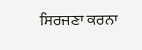ਸਿਰਜਣਾ ਕਰਨਾ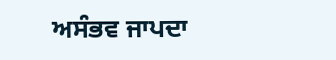ਅਸੰਭਵ ਜਾਪਦਾ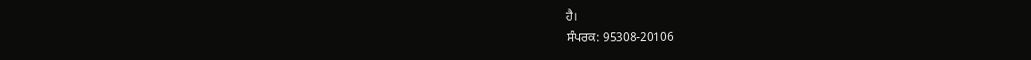ਹੈ।
ਸੰਪਰਕ: 95308-20106